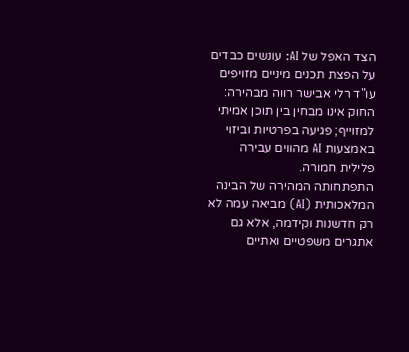הצד האפל של AI: עונשים כבדים על הפצת תכנים מיניים מזויפים
עו"ד רלי אבישר רווה מבהירה: החוק אינו מבחין בין תוכן אמיתי למזוייף; פגיעה בפרטיות וביזוי באמצעות AI מהווים עבירה פלילית חמורה.
התפתחותה המהירה של הבינה המלאכותית (AI) מביאה עמה לא רק חדשנות וקידמה, אלא גם אתגרים משפטיים ואתיים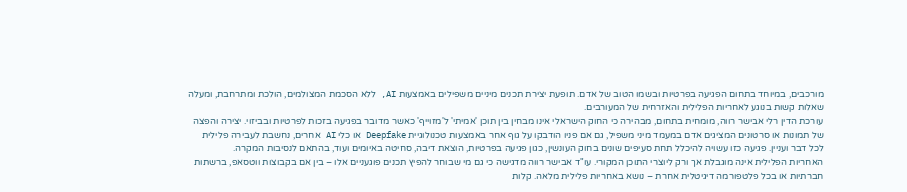מורכבים, במיוחד בתחום הפגיעה בפרטיות ובשמו הטוב של אדם. תופעת יצירת תכנים מיניים משפילים באמצעות AI, ללא הסכמת המצולמים, הולכת ומתרחבת, ומעלה שאלות קשות בנוגע לאחריות הפלילית והאזרחית של המעורבים.
עורכת הדין רלי אבישר רווה, מומחית בתחום, מבהירה כי החוק הישראלי אינו מבחין בין תוכן 'אמיתי' ל'מזוייף' כאשר מדובר בפגיעה בזכות לפרטיות ובביזוי. יצירה והפצה של תמונות או סרטונים המציגים אדם במעמד מיני משפיל, גם אם פניו הודבקו על גוף אחר באמצעות טכנולוגיית Deepfake או כלי AI אחרים, נחשבת לעבירה פלילית לכל דבר ועניין. פגיעה כזו עשויה להיכלל תחת סעיפים שונים בחוק העונשין, כגון פגיעה בפרטיות, הוצאת דיבה, סחיטה באיומים ועוד, בהתאם לנסיבות המקרה.
האחריות הפלילית אינה מוגבלת אך ורק ליוצרי התוכן המקורי. עו"ד אבישר רווה מדגישה כי גם מי שבוחר להפיץ תכנים פוגעניים אלו – בין אם בקבוצות ווטסאפ, ברשתות חברתיות או בכל פלטפורמה דיגיטלית אחרת – נושא באחריות פלילית מלאה. קלות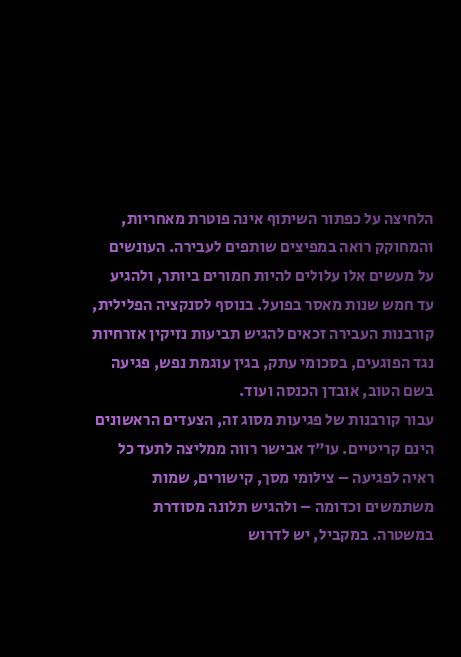הלחיצה על כפתור השיתוף אינה פוטרת מאחריות, והמחוקק רואה במפיצים שותפים לעבירה. העונשים על מעשים אלו עלולים להיות חמורים ביותר, ולהגיע עד חמש שנות מאסר בפועל. בנוסף לסנקציה הפלילית, קורבנות העבירה זכאים להגיש תביעות נזיקין אזרחיות נגד הפוגעים, בסכומי עתק, בגין עוגמת נפש, פגיעה בשם הטוב, אובדן הכנסה ועוד.
עבור קורבנות של פגיעות מסוג זה, הצעדים הראשונים הינם קריטיים. עו"ד אבישר רווה ממליצה לתעד כל ראיה לפגיעה – צילומי מסך, קישורים, שמות משתמשים וכדומה – ולהגיש תלונה מסודרת במשטרה. במקביל, יש לדרוש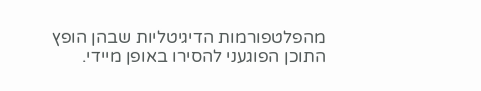מהפלטפורמות הדיגיטליות שבהן הופץ התוכן הפוגעני להסירו באופן מיידי.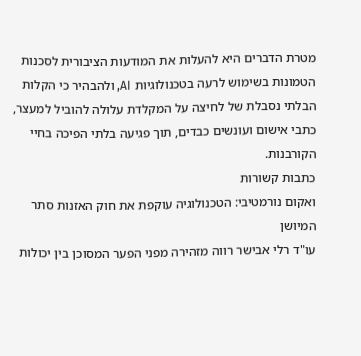מטרת הדברים היא להעלות את המודעות הציבורית לסכנות הטמונות בשימוש לרעה בטכנולוגיות AI, ולהבהיר כי הקלות הבלתי נסבלת של לחיצה על המקלדת עלולה להוביל למעצר, כתבי אישום ועונשים כבדים, תוך פגיעה בלתי הפיכה בחיי הקורבנות.
כתבות קשורות
ואקום נורמטיבי: הטכנולוגיה עוקפת את חוק האזנות סתר המיושן
עו"ד רלי אבישר רווה מזהירה מפני הפער המסוכן בין יכולות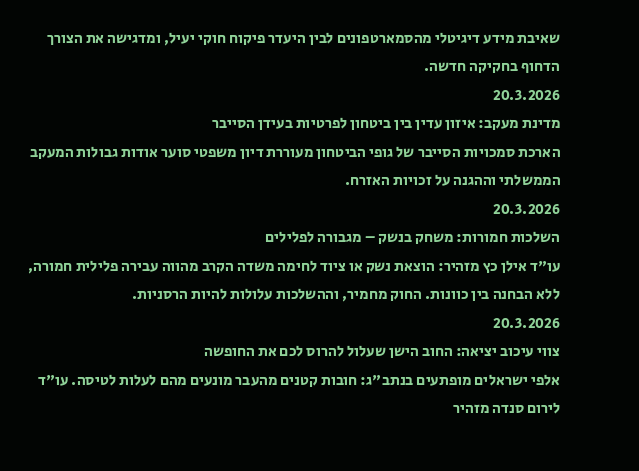שאיבת מידע דיגיטלי מהסמארטפונים לבין היעדר פיקוח חוקי יעיל, ומדגישה את הצורך הדחוף בחקיקה חדשה.
20.3.2026
מדינת מעקב: איזון עדין בין ביטחון לפרטיות בעידן הסייבר
הארכת סמכויות הסייבר של גופי הביטחון מעוררת דיון משפטי סוער אודות גבולות המעקב הממשלתי וההגנה על זכויות האזרח.
20.3.2026
השלכות חמורות: משחק בנשק – מגבורה לפלילים
עו"ד אילן כץ מזהיר: הוצאת נשק או ציוד לחימה משדה הקרב מהווה עבירה פלילית חמורה, ללא הבחנה בין כוונות. החוק מחמיר, וההשלכות עלולות להיות הרסניות.
20.3.2026
צווי עיכוב יציאה: החוב הישן שעלול להרוס לכם את החופשה
אלפי ישראלים מופתעים בנתב"ג: חובות קטנים מהעבר מונעים מהם לעלות לטיסה. עו"ד לירום סנדה מזהיר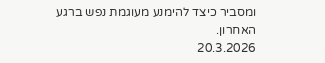ומסביר כיצד להימנע מעוגמת נפש ברגע האחרון.
20.3.2026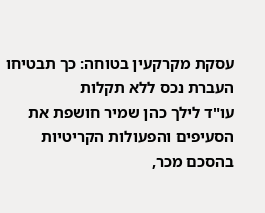עסקת מקרקעין בטוחה: כך תבטיחו העברת נכס ללא תקלות
עו"ד לילך כהן שמיר חושפת את הסעיפים והפעולות הקריטיות בהסכם מכר,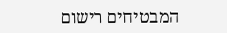המבטיחים רישום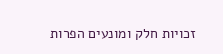זכויות חלק ומונעים הפרות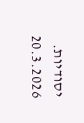יסודיות.
20.3.2026